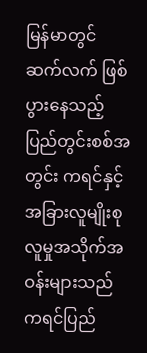မြန်မာတွင် ဆက်လက် ဖြစ်ပွားနေသည့် ပြည်တွင်းစစ်အတွင်း ကရင်နှင့် အခြားလူမျိုးစု လူမှုအသိုက်အဝန်းများသည် ကရင်ပြည်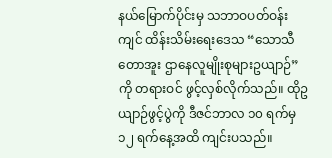နယ်မြောက်ပိုင်းမှ သဘာဝပတ်ဝန်းကျင် ထိန်းသိမ်းရေးဒေသ “သောသီတောအူး ဌာနေလူမျိုးစုများဥယျာဉ်” ကို တရားဝင် ဖွင့်လှစ်လိုက်သည်။ ထိုဥယျာဉ်ဖွင့်ပွဲကို ဒီဇင်ဘာလ ၁၀ ရက်မှ ၁၂ ရက်နေ့အထိ ကျင်းပသည်။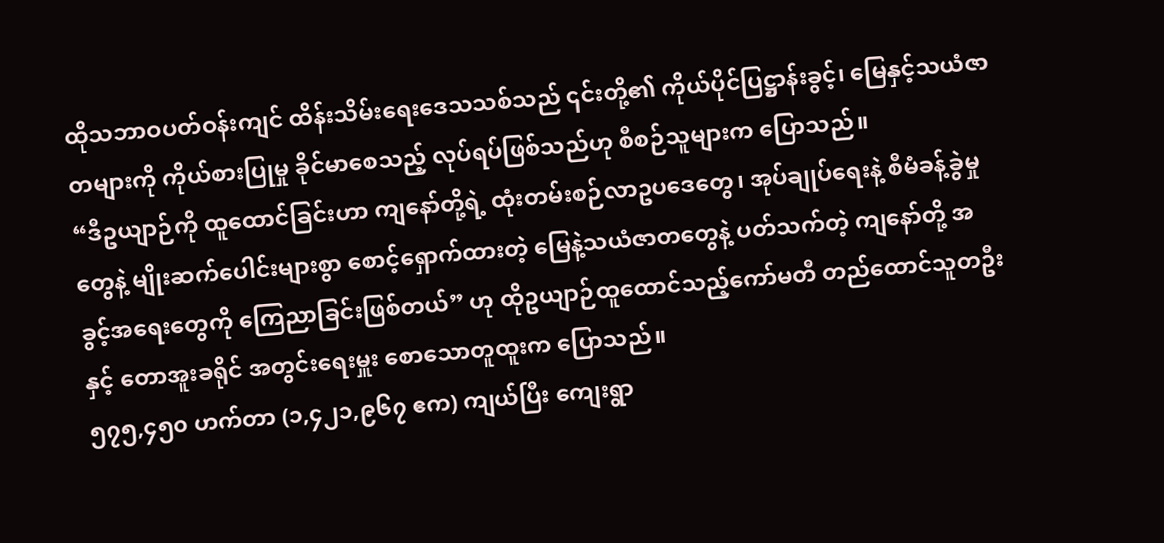ထိုသဘာဝပတ်ဝန်းကျင် ထိန်းသိမ်းရေးဒေသသစ်သည် ၎င်းတို့၏ ကိုယ်ပိုင်ပြဋ္ဌာန်းခွင့်၊ မြေနှင့်သယံဇာတများကို ကိုယ်စားပြုမှု ခိုင်မာစေသည့် လုပ်ရပ်ဖြစ်သည်ဟု စီစဉ်သူများက ပြောသည်။
“ဒီဥယျာဉ်ကို ထူထောင်ခြင်းဟာ ကျနော်တို့ရဲ့ ထုံးတမ်းစဉ်လာဥပဒေတွေ၊ အုပ်ချုပ်ရေးနဲ့ စီမံခန့်ခွဲမှုတွေနဲ့ မျိုးဆက်ပေါင်းများစွာ စောင့်ရှောက်ထားတဲ့ မြေနဲ့သယံဇာတတွေနဲ့ ပတ်သက်တဲ့ ကျနော်တို့ အခွင့်အရေးတွေကို ကြေညာခြင်းဖြစ်တယ်” ဟု ထိုဥယျာဉ်ထူထောင်သည့်ကော်မတီ တည်ထောင်သူတဦးနှင့် တောအူးခရိုင် အတွင်းရေးမှူး စောသောတူထူးက ပြောသည်။
၅၇၅,၄၅၀ ဟက်တာ (၁,၄၂၁,၉၆၇ ဧက) ကျယ်ပြီး ကျေးရွာ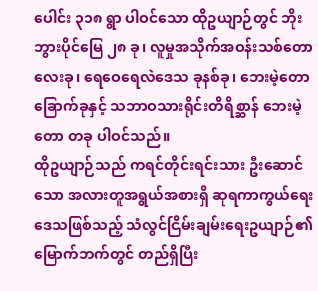ပေါင်း ၃၁၈ ရွာ ပါဝင်သော ထိုဥယျာဉ်တွင် ဘိုးဘွားပိုင်မြေ ၂၈ ခု၊ လူမှုအသိုက်အဝန်းသစ်တော လေးခု၊ ရေဝေရေလဲဒေသ ခုနစ်ခု၊ ဘေးမဲ့တော ခြောက်ခုနှင့် သဘာဝသားရိုင်းတိရိစ္ဆာန် ဘေးမဲ့တော တခု ပါဝင်သည်။
ထိုဥယျာဉ်သည် ကရင်တိုင်းရင်းသား ဦးဆောင်သော အလားတူအရွယ်အစားရှိ ဆုရကာကွယ်ရေးဒေသဖြစ်သည့် သံလွင်ငြိမ်းချမ်းရေးဥယျာဉ်၏ မြောက်ဘက်တွင် တည်ရှိပြီး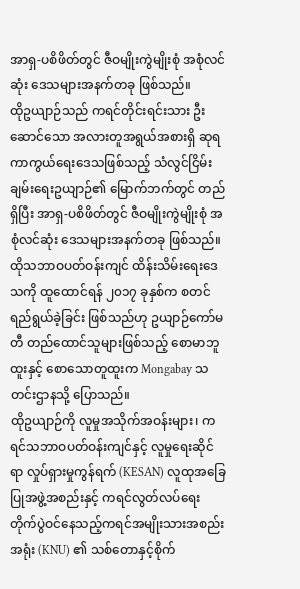အာရှ-ပစိဖိတ်တွင် ဇီဝမျိုးကွဲမျိုးစုံ အစုံလင်ဆုံး ဒေသများအနက်တခု ဖြစ်သည်။
ထိုဥယျာဉ်သည် ကရင်တိုင်းရင်းသား ဦးဆောင်သော အလားတူအရွယ်အစားရှိ ဆုရကာကွယ်ရေးဒေသဖြစ်သည့် သံလွင်ငြိမ်းချမ်းရေးဥယျာဉ်၏ မြောက်ဘက်တွင် တည်ရှိပြီး အာရှ-ပစိဖိတ်တွင် ဇီဝမျိုးကွဲမျိုးစုံ အစုံလင်ဆုံး ဒေသများအနက်တခု ဖြစ်သည်။
ထိုသဘာဝပတ်ဝန်းကျင် ထိန်းသိမ်းရေးဒေသကို ထူထောင်ရန် ၂၀၁၇ ခုနှစ်က စတင်ရည်ရွယ်ခဲ့ခြင်း ဖြစ်သည်ဟု ဥယျာဉ်ကော်မတီ တည်ထောင်သူများဖြစ်သည့် စောမာဘူထူးနှင့် စောသောတူထူးက Mongabay သတင်းဌာနသို့ ပြောသည်။
ထိုဥယျာဉ်ကို လူမှုအသိုက်အဝန်းများ၊ ကရင်သဘာဝပတ်ဝန်းကျင်နှင့် လူမှုရေးဆိုင်ရာ လှုပ်ရှားမှုကွန်ရက် (KESAN) လူထုအခြေပြုအဖွဲ့အစည်းနှင့် ကရင်လွတ်လပ်ရေးတိုက်ပွဲဝင်နေသည့်ကရင်အမျိုးသားအစည်းအရုံး (KNU) ၏ သစ်တောနှင့်စိုက်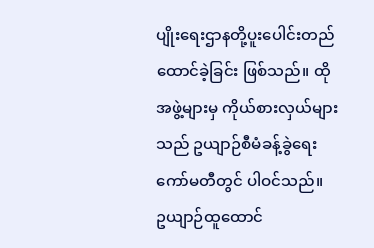ပျိုးရေးဌာနတို့ပူးပေါင်းတည်ထောင်ခဲ့ခြင်း ဖြစ်သည်။ ထိုအဖွဲ့များမှ ကိုယ်စားလှယ်များသည် ဥယျာဉ်စီမံခန့်ခွဲရေးကော်မတီတွင် ပါဝင်သည်။
ဥယျာဉ်ထူထောင်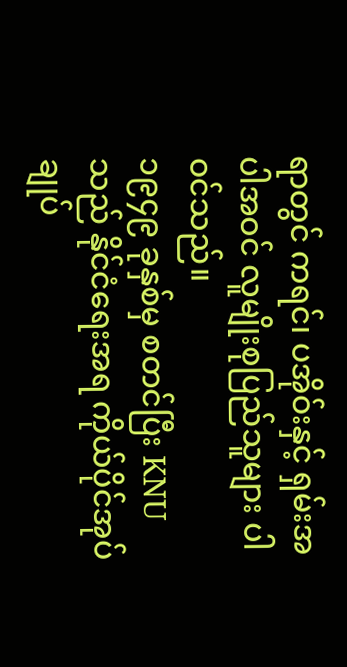ရာတွင် ကရင်၊ ပအိုဝ်းနှင့် ရှမ်းအပါအဝင် လူမျိုးစုပြည်သူများ ပါဝင်သည်။
၁၉၄၉ ခုနှစ်မှ စတင်ပြီး KNU သည် နိုင်ငံရေးအရ ကိုယ်ပိုင်အုပ်ချုပ်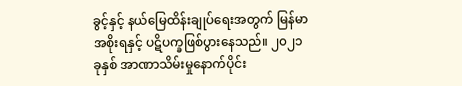ခွင့်နှင့် နယ်မြေထိန်းချုပ်ရေးအတွက် မြန်မာအစိုးရနှင့် ပဋိပက္ခဖြစ်ပွားနေသည်။ ၂၀၂၁ ခုနှစ် အာဏာသိမ်းမှုနောက်ပိုင်း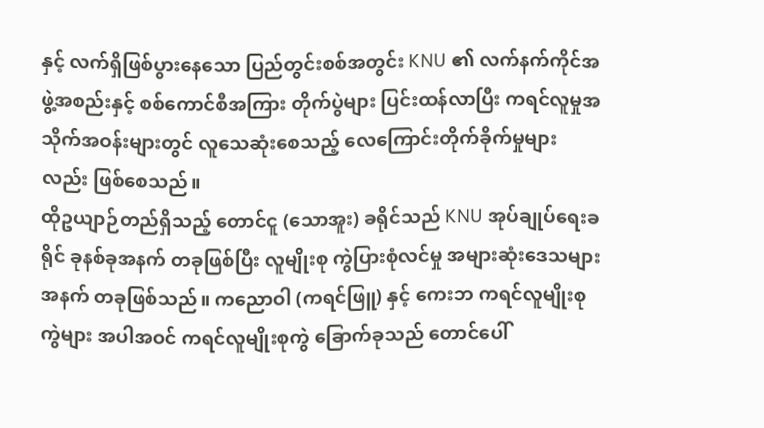နှင့် လက်ရှိဖြစ်ပွားနေသော ပြည်တွင်းစစ်အတွင်း KNU ၏ လက်နက်ကိုင်အဖွဲ့အစည်းနှင့် စစ်ကောင်စီအကြား တိုက်ပွဲများ ပြင်းထန်လာပြီး ကရင်လူမှုအသိုက်အဝန်းများတွင် လူသေဆုံးစေသည့် လေကြောင်းတိုက်ခိုက်မှုများလည်း ဖြစ်စေသည်။
ထိုဥယျာဉ်တည်ရှိသည့် တောင်ငူ (သောအူး) ခရိုင်သည် KNU အုပ်ချုပ်ရေးခရိုင် ခုနစ်ခုအနက် တခုဖြစ်ပြီး လူမျိုးစု ကွဲပြားစုံလင်မှု အများဆုံးဒေသများအနက် တခုဖြစ်သည်။ ကညောဝါ (ကရင်ဖြူ) နှင့် ကေးဘ ကရင်လူမျိုးစုကွဲများ အပါအဝင် ကရင်လူမျိုးစုကွဲ ခြောက်ခုသည် တောင်ပေါ်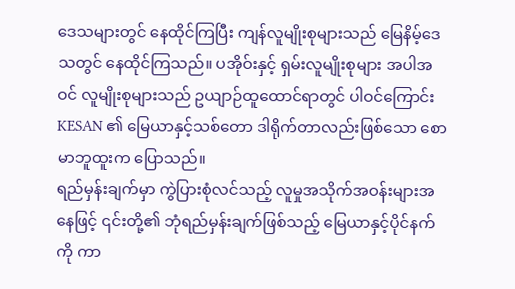ဒေသများတွင် နေထိုင်ကြပြီး ကျန်လူမျိုးစုများသည် မြေနိမ့်ဒေသတွင် နေထိုင်ကြသည်။ ပအိုဝ်းနှင့် ရှမ်းလူမျိုးစုများ အပါအဝင် လူမျိုးစုများသည် ဥယျာဉ်ထူထောင်ရာတွင် ပါဝင်ကြောင်း KESAN ၏ မြေယာနှင့်သစ်တော ဒါရိုက်တာလည်းဖြစ်သော စောမာဘူထူးက ပြောသည်။
ရည်မှန်းချက်မှာ ကွဲပြားစုံလင်သည့် လူမှုအသိုက်အဝန်းများအနေဖြင့် ၎င်းတို့၏ ဘုံရည်မှန်းချက်ဖြစ်သည့် မြေယာနှင့်ပိုင်နက်ကို ကာ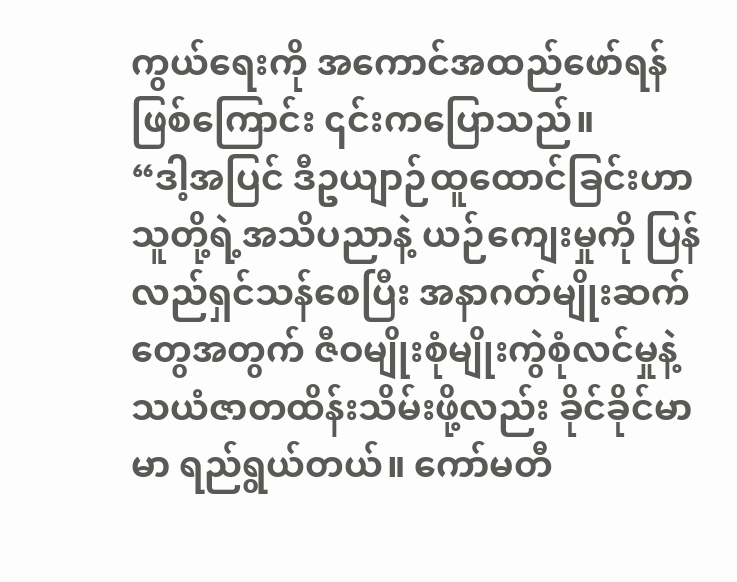ကွယ်ရေးကို အကောင်အထည်ဖော်ရန်ဖြစ်ကြောင်း ၎င်းကပြောသည်။
“ဒါ့အပြင် ဒီဥယျာဉ်ထူထောင်ခြင်းဟာ သူတို့ရဲ့အသိပညာနဲ့ ယဉ်ကျေးမှုကို ပြန်လည်ရှင်သန်စေပြီး အနာဂတ်မျိုးဆက်တွေအတွက် ဇီဝမျိုးစုံမျိုးကွဲစုံလင်မှုနဲ့ သယံဇာတထိန်းသိမ်းဖို့လည်း ခိုင်ခိုင်မာမာ ရည်ရွယ်တယ်။ ကော်မတီ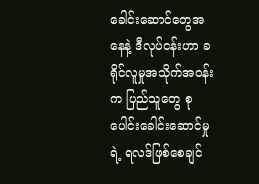ခေါင်းဆောင်တွေအနေနဲ့ ဒီလုပ်ငန်းဟာ ခရိုင်လူမှုအသိုက်အဝန်းက ပြည်သူတွေ စုပေါင်းခေါင်းဆောင်မှုရဲ့ ရလဒ်ဖြစ်စေချင်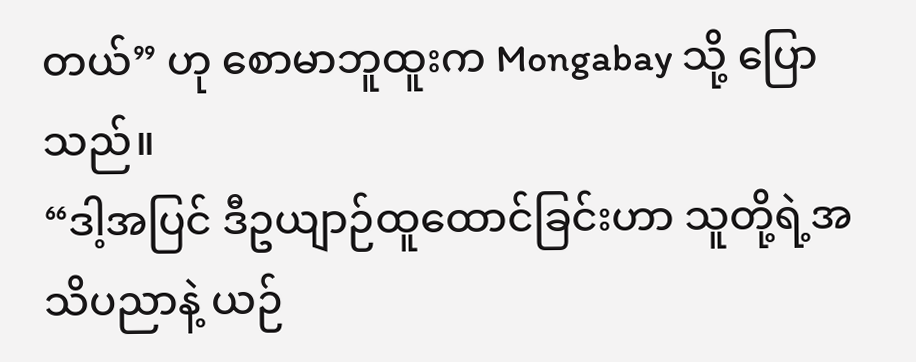တယ်” ဟု စောမာဘူထူးက Mongabay သို့ ပြောသည်။
“ဒါ့အပြင် ဒီဥယျာဉ်ထူထောင်ခြင်းဟာ သူတို့ရဲ့အသိပညာနဲ့ ယဉ်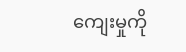ကျေးမှုကို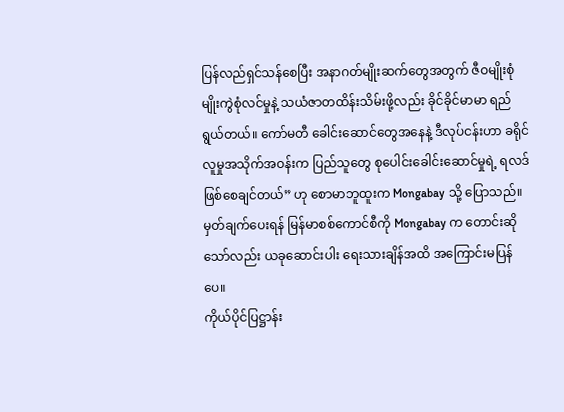ပြန်လည်ရှင်သန်စေပြီး အနာဂတ်မျိုးဆက်တွေအတွက် ဇီဝမျိုးစုံမျိုးကွဲစုံလင်မှုနဲ့ သယံဇာတထိန်းသိမ်းဖို့လည်း ခိုင်ခိုင်မာမာ ရည်ရွယ်တယ်။ ကော်မတီ ခေါင်းဆောင်တွေအနေနဲ့ ဒီလုပ်ငန်းဟာ ခရိုင်လူမှုအသိုက်အဝန်းက ပြည်သူတွေ စုပေါင်းခေါင်းဆောင်မှုရဲ့ ရလဒ်ဖြစ်စေချင်တယ်” ဟု စောမာဘူထူးက Mongabay သို့ ပြောသည်။
မှတ်ချက်ပေးရန် မြန်မာစစ်ကောင်စီကို Mongabay က တောင်းဆိုသော်လည်း ယခုဆောင်းပါး ရေးသားချိန်အထိ အကြောင်းမပြန်ပေ။
ကိုယ်ပိုင်ပြဋ္ဌာန်း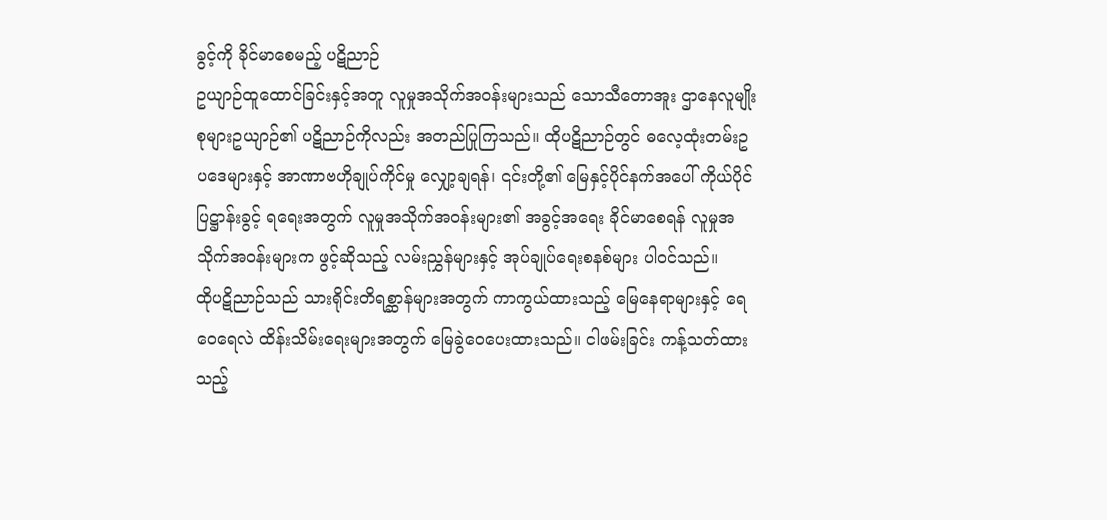ခွင့်ကို ခိုင်မာစေမည့် ပဋိညာဉ်
ဥယျာဉ်ထူထောင်ခြင်းနှင့်အတူ လူမှုအသိုက်အဝန်းများသည် သောသီတောအူး ဌာနေလူမျိုးစုများဥယျာဉ်၏ ပဋိညာဉ်ကိုလည်း အတည်ပြုကြသည်။ ထိုပဋိညာဉ်တွင် ဓလေ့ထုံးတမ်းဥပဒေများနှင့် အာဏာဗဟိုချုပ်ကိုင်မှု လျှော့ချရန်၊ ၎င်းတို့၏ မြေနှင့်ပိုင်နက်အပေါ် ကိုယ်ပိုင်ပြဋ္ဌာန်းခွင့် ရရေးအတွက် လူမှုအသိုက်အဝန်းများ၏ အခွင့်အရေး ခိုင်မာစေရန် လူမှုအသိုက်အဝန်းများက ဖွင့်ဆိုသည့် လမ်းညွှန်များနှင့် အုပ်ချုပ်ရေးစနစ်များ ပါဝင်သည်။
ထိုပဋိညာဉ်သည် သားရိုင်းတိရစ္ဆာန်များအတွက် ကာကွယ်ထားသည့် မြေနေရာများနှင့် ရေဝေရေလဲ ထိန်းသိမ်းရေးများအတွက် မြေခွဲဝေပေးထားသည်။ ငါဖမ်းခြင်း ကန့်သတ်ထားသည့်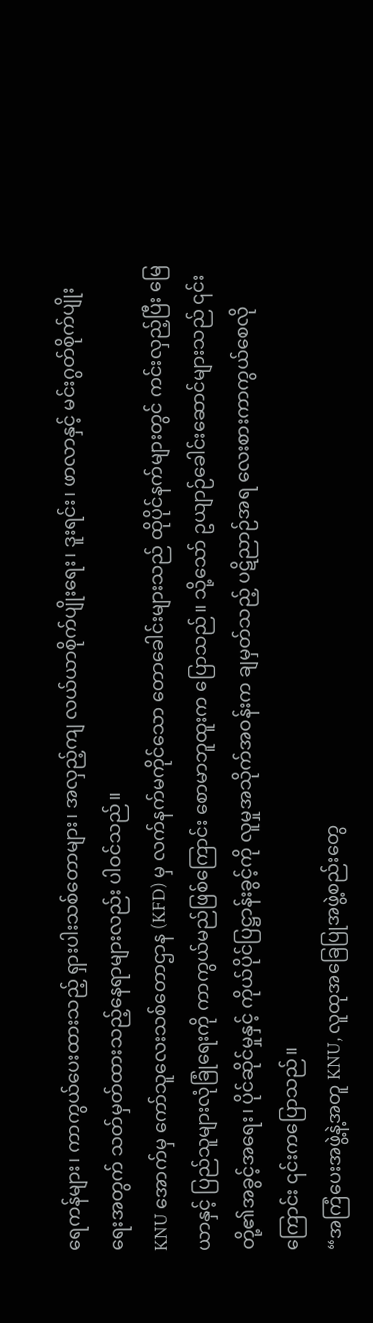ရေကန်များ၊ ကာကွယ်ပေးထားသည့် ရှားပါးသစ်တောများ၊ အလှည့်ကျ လယ်ယာစိုက်ပျိုးရေး၊ ဒူးရင်း၊ ဖာလာနှင့် မင်းဂွတ်စိုက်ပျိုးရေးအတွက် သတ်မှတ်ထားသည့်နေရာများလည်း ပါဝင်သည်။
KNU အောက်မှ ကော်သူလေးသစ်တောဌာန (KFD) မှ လက်နက်မကိုင်သော တောခေါင်းများသည် ထိုပိုင်နက်များတွင် ကင်းလှည့်ပြီး မြေယာနှင့် ပြည်သူများလုံခြုံရေးကို ကာကွယ်မည်ဖြစ်ကြောင်း စောမာဘူထူးက ပြောသည်။ သို့သော် ဥယျာဉ်ခေါင်းဆောင်များသည် ၎င်းတို့၏အခွင့်အရေး၊ ပိုင်ဆိုင်မှုနှင့် ကိုယ်ပိုင်ပြဋ္ဌာန်းခွင့်ကို လူမှုအသိုက်အဝန်းက ချမှတ်သည့် ပဋိညာဉ်အရ လေးစားကာကွယ်စေလိုကြောင်း ၎င်းကပြောသည်။
“အကြံပေးအဖွဲ့နဲ့အတူ KNU, လူထုအခြေပြုအဖွဲ့စည်းတွေ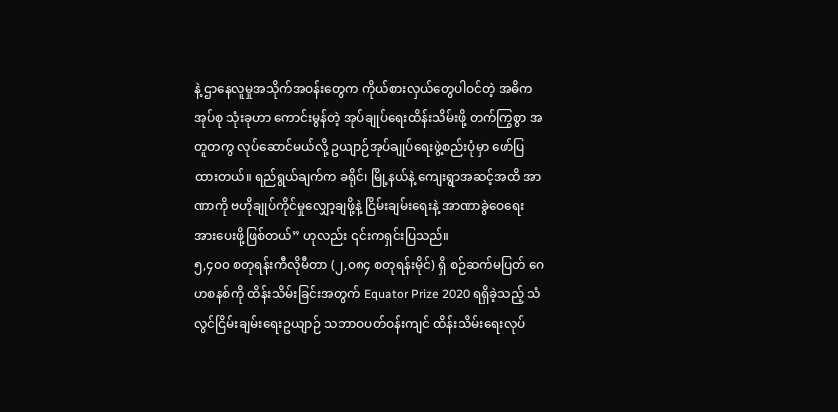နဲ့ ဌာနေလူမှုအသိုက်အဝန်းတွေက ကိုယ်စားလှယ်တွေပါဝင်တဲ့ အဓိကအုပ်စု သုံးခုဟာ ကောင်းမွန်တဲ့ အုပ်ချုပ်ရေးထိန်းသိမ်းဖို့ တက်ကြွစွာ အတူတကွ လုပ်ဆောင်မယ်လို့ ဥယျာဉ်အုပ်ချုပ်ရေးဖွဲ့စည်းပုံမှာ ဖော်ပြထားတယ်။ ရည်ရွယ်ချက်က ခရိုင်၊ မြို့နယ်နဲ့ ကျေးရွာအဆင့်အထိ အာဏာကို ဗဟိုချုပ်ကိုင်မှုလျှော့ချဖို့နဲ့ ငြိမ်းချမ်းရေးနဲ့ အာဏာခွဲဝေရေး အားပေးဖို့ဖြစ်တယ်” ဟုလည်း ၎င်းကရှင်းပြသည်။
၅,၄၀၀ စတုရန်းကီလိုမီတာ (၂,၀၈၄ စတုရန်းမိုင်) ရှိ စဉ်ဆက်မပြတ် ဂေဟစနစ်ကို ထိန်းသိမ်းခြင်းအတွက် Equator Prize 2020 ရရှိခဲ့သည့် သံလွင်ငြိမ်းချမ်းရေးဥယျာဉ် သဘာဝပတ်ဝန်းကျင် ထိန်းသိမ်းရေးလုပ်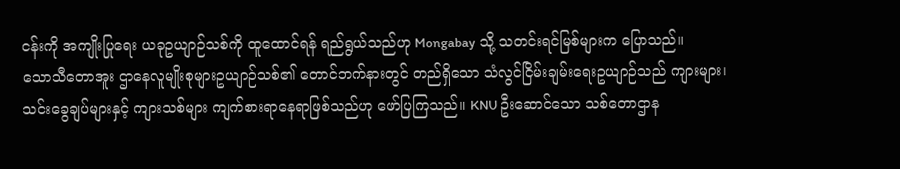ငန်းကို အကျိုးပြုရေး ယခုဥယျာဉ်သစ်ကို ထူထောင်ရန် ရည်ရွယ်သည်ဟု Mongabay သို့ သတင်းရင်မြစ်များက ပြောသည်။
သောသီတောအူး ဌာနေလူမျိုးစုများဥယျာဉ်သစ်၏ တောင်ဘက်နားတွင် တည်ရှိသော သံလွင်ငြိမ်းချမ်းရေးဥယျာဉ်သည် ကျားများ၊ သင်းခွေချပ်များနှင့် ကျားသစ်များ ကျက်စားရာနေရာဖြစ်သည်ဟု ဖော်ပြကြသည်။ KNU ဦးဆောင်သော သစ်တောဌာန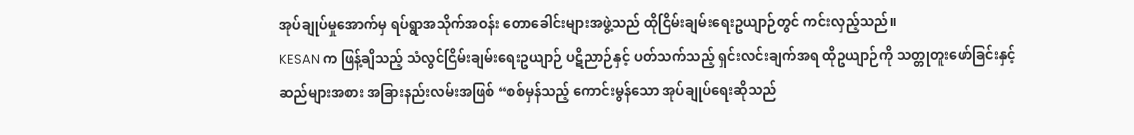အုပ်ချုပ်မှုအောက်မှ ရပ်ရွာအသိုက်အဝန်း တောခေါင်းများအဖွဲ့သည် ထိုငြိမ်းချမ်းရေးဥယျာဉ်တွင် ကင်းလှည့်သည်။
KESAN က ဖြန့်ချိသည့် သံလွင်ငြိမ်းချမ်းရေးဥယျာဉ် ပဋိညာဉ်နှင့် ပတ်သက်သည့် ရှင်းလင်းချက်အရ ထိုဥယျာဉ်ကို သတ္တုတူးဖော်ခြင်းနှင့် ဆည်များအစား အခြားနည်းလမ်းအဖြစ် “စစ်မှန်သည့် ကောင်းမွန်သော အုပ်ချုပ်ရေးဆိုသည်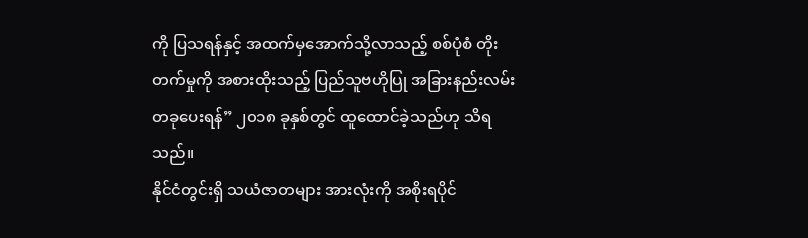ကို ပြသရန်နှင့် အထက်မှအောက်သို့လာသည့် စစ်ပုံစံ တိုးတက်မှုကို အစားထိုးသည့် ပြည်သူဗဟိုပြု အခြားနည်းလမ်းတခုပေးရန်” ၂၀၁၈ ခုနှစ်တွင် ထူထောင်ခဲ့သည်ဟု သိရသည်။
နိုင်ငံတွင်းရှိ သယံဇာတများ အားလုံးကို အစိုးရပိုင်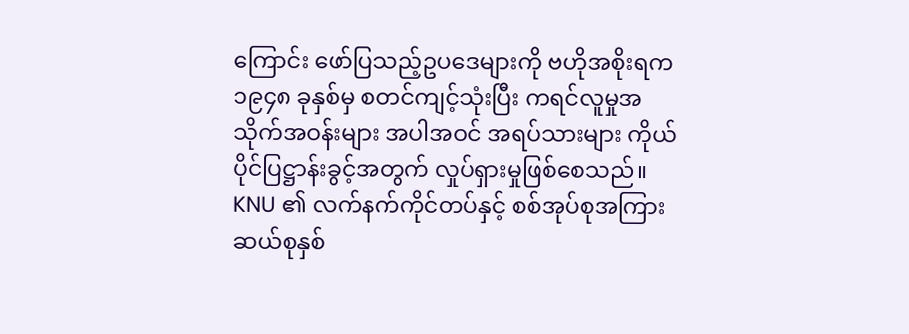ကြောင်း ဖော်ပြသည့်ဥပဒေများကို ဗဟိုအစိုးရက ၁၉၄၈ ခုနှစ်မှ စတင်ကျင့်သုံးပြီး ကရင်လူမှုအသိုက်အဝန်းများ အပါအဝင် အရပ်သားများ ကိုယ်ပိုင်ပြဋ္ဌာန်းခွင့်အတွက် လှုပ်ရှားမှုဖြစ်စေသည်။
KNU ၏ လက်နက်ကိုင်တပ်နှင့် စစ်အုပ်စုအကြား ဆယ်စုနှစ်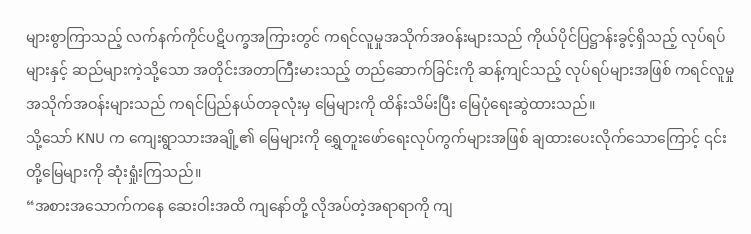များစွာကြာသည့် လက်နက်ကိုင်ပဋိပက္ခအကြားတွင် ကရင်လူမှုအသိုက်အဝန်းများသည် ကိုယ်ပိုင်ပြဋ္ဌာန်းခွင့်ရှိသည့် လုပ်ရပ်များနှင့် ဆည်များကဲ့သို့သော အတိုင်းအတာကြီးမားသည့် တည်ဆောက်ခြင်းကို ဆန့်ကျင်သည့် လုပ်ရပ်များအဖြစ် ကရင်လူမှုအသိုက်အဝန်းများသည် ကရင်ပြည်နယ်တခုလုံးမှ မြေများကို ထိန်းသိမ်းပြီး မြေပုံရေးဆွဲထားသည်။
သို့သော် KNU က ကျေးရွာသားအချို့၏ မြေများကို ရွှေတူးဖော်ရေးလုပ်ကွက်များအဖြစ် ချထားပေးလိုက်သောကြောင့် ၎င်းတို့မြေများကို ဆုံးရှုံးကြသည်။
“အစားအသောက်ကနေ ဆေးဝါးအထိ ကျနော်တို့ လိုအပ်တဲ့အရာရာကို ကျ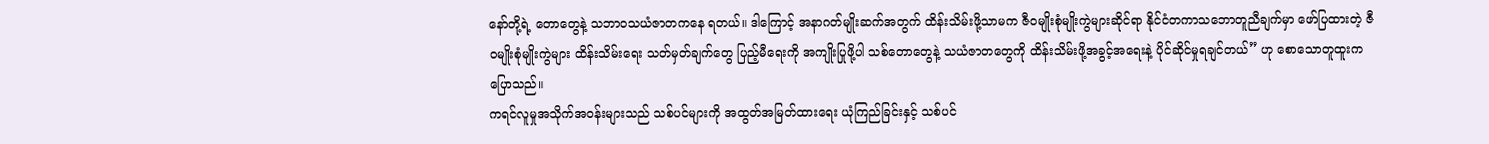နော်တို့ရဲ့ တောတွေနဲ့ သဘာဝသယံဇာတကနေ ရတယ်။ ဒါကြောင့် အနာဂတ်မျိုးဆက်အတွက် ထိန်းသိမ်းဖို့သာမက ဇီဝမျိုးစုံမျိုးကွဲများဆိုင်ရာ နိုင်ငံတကာသဘောတူညီချက်မှာ ဖော်ပြထားတဲ့ ဇီဝမျိုးစုံမျိုးကွဲများ ထိန်းသိမ်းရေး သတ်မှတ်ချက်တွေ ပြည့်မီရေးကို အကျိုးပြုဖို့ပါ သစ်တောတွေနဲ့ သယံဇာတတွေကို ထိန်းသိမ်းဖို့အခွင့်အရေးနဲ့ ပိုင်ဆိုင်မှုရချင်တယ်” ဟု စောသောတူထူးက ပြောသည်။
ကရင်လူမှုအသိုက်အဝန်းများသည် သစ်ပင်များကို အထွတ်အမြတ်ထားရေး ယုံကြည်ခြင်းနှင့် သစ်ပင်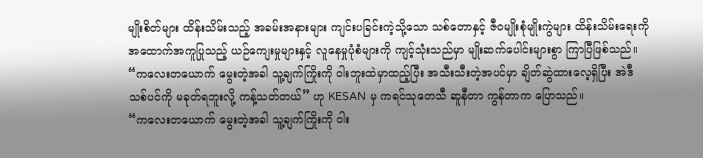မျိုးစိတ်များ ထိန်းသိမ်းသည့် အခမ်းအနားများ ကျင်းပခြင်းကဲ့သို့သော သစ်တောနှင့် ဇီဝမျိုးစုံမျိုးကွဲများ ထိန်းသိမ်းရေးကို အထောက်အကူပြုသည့် ယဉ်ကျေးမှုများနှင့် လူနေမှုပုံစံများကို ကျင့်သုံးသည်မှာ မျိုးဆက်ပေါင်းများစွာ ကြာပြီဖြစ်သည်။
“ကလေးတယောက် မွေးတဲ့အခါ သူ့ချက်ကြိုးကို ဝါးဘူးထဲမှာထည့်ပြီး အသီးသီးတဲ့အပင်မှာ ချိတ်ဆွဲထားလေ့ရှိပြီး အဲဒီသစ်ပင်ကို မခုတ်ရဘူးလို့ ကန့်သတ်တယ်” ဟု KESAN မှ ကရင်သုတေသီ ဆူနီတာ ကွန်တာက ပြောသည်။
“ကလေးတယောက် မွေးတဲ့အခါ သူ့ချက်ကြိုးကို ဝါး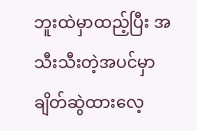ဘူးထဲမှာထည့်ပြီး အသီးသီးတဲ့အပင်မှာ ချိတ်ဆွဲထားလေ့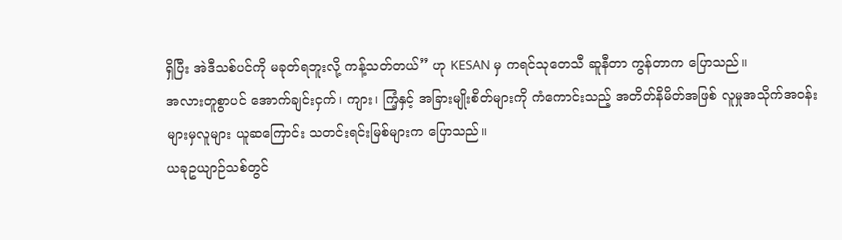ရှိပြီး အဲဒီသစ်ပင်ကို မခုတ်ရဘူးလို့ ကန့်သတ်တယ်” ဟု KESAN မှ ကရင်သုတေသီ ဆူနီတာ ကွန်တာက ပြောသည်။
အလားတူစွာပင် အောက်ချင်းငှက်၊ ကျား၊ ကြံ့နှင့် အခြားမျိုးစိတ်များကို ကံကောင်းသည့် အတိတ်နိမိတ်အဖြစ် လူမှုအသိုက်အဝန်းများမှလူများ ယူဆကြောင်း သတင်းရင်းမြစ်များက ပြောသည်။
ယခုဥယျာဉ်သစ်တွင်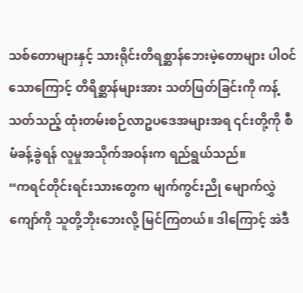သစ်တောများနှင့် သားရိုင်းတိရစ္ဆာန်ဘေးမဲ့တောများ ပါဝင်သောကြောင့် တိရိစ္ဆာန်များအား သတ်ဖြတ်ခြင်းကို ကန့်သတ်သည့် ထုံးတမ်းစဉ်လာဥပဒေအများအရ ၎င်းတို့ကို စီမံခန့်ခွဲရန် လူမှုအသိုက်အဝန်းက ရည်ရွယ်သည်။
“ကရင်တိုင်းရင်းသားတွေက မျက်ကွင်းညို မျောက်လွှဲကျော်ကို သူတို့ဘိုးဘေးလို့ မြင်ကြတယ်။ ဒါကြောင့် အဲဒီ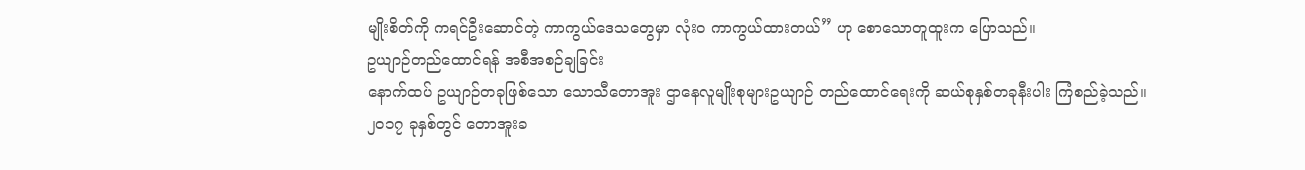မျိုးစိတ်ကို ကရင်ဦးဆောင်တဲ့ ကာကွယ်ဒေသတွေမှာ လုံးဝ ကာကွယ်ထားတယ်” ဟု စောသောတူထူးက ပြောသည်။
ဥယျာဉ်တည်ထောင်ရန် အစီအစဉ်ချခြင်း
နောက်ထပ် ဥယျာဉ်တခုဖြစ်သော သောသီတောအူး ဌာနေလူမျိုးစုများဥယျာဉ် တည်ထောင်ရေးကို ဆယ်စုနှစ်တခုနီးပါး ကြံစည်ခဲ့သည်။
၂၀၁၇ ခုနှစ်တွင် တောအူးခ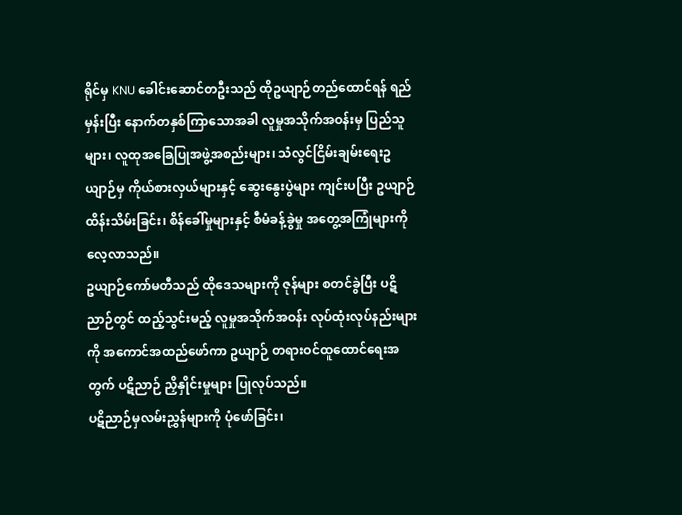ရိုင်မှ KNU ခေါင်းဆောင်တဦးသည် ထိုဥယျာဉ်တည်ထောင်ရန် ရည်မှန်းပြီး နောက်တနှစ်ကြာသောအခါ လူမှုအသိုက်အဝန်းမှ ပြည်သူများ၊ လူထုအခြေပြုအဖွဲ့အစည်းများ၊ သံလွင်ငြိမ်းချမ်းရေးဥယျာဉ်မှ ကိုယ်စားလှယ်များနှင့် ဆွေးနွေးပွဲများ ကျင်းပပြီး ဥယျာဉ်ထိန်းသိမ်းခြင်း၊ စိန်ခေါ်မှုများနှင့် စီမံခန့်ခွဲမှု အတွေ့အကြုံများကို လေ့လာသည်။
ဥယျာဉ်ကော်မတီသည် ထိုဒေသများကို ဇုန်များ စတင်ခွဲပြီး ပဋိညာဉ်တွင် ထည့်သွင်းမည့် လူမှုအသိုက်အဝန်း လုပ်ထုံးလုပ်နည်းများကို အကောင်အထည်ဖော်ကာ ဥယျာဉ် တရားဝင်ထူထောင်ရေးအတွက် ပဋိညာဉ် ညှိနှိုင်းမှုများ ပြုလုပ်သည်။
ပဋိညာဉ်မှလမ်းညွှန်များကို ပုံဖော်ခြင်း၊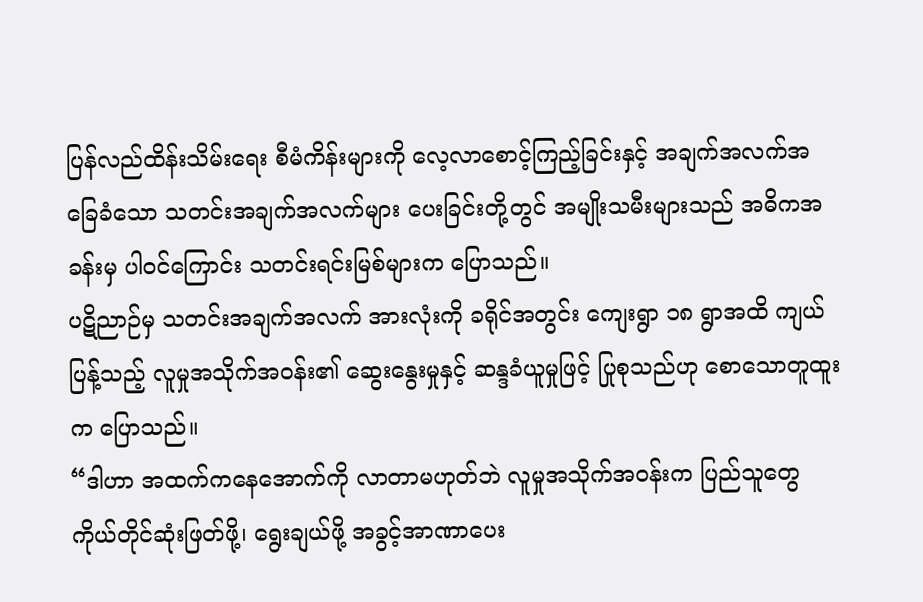ပြန်လည်ထိန်းသိမ်းရေး စီမံကိန်းများကို လေ့လာစောင့်ကြည့်ခြင်းနှင့် အချက်အလက်အခြေခံသော သတင်းအချက်အလက်များ ပေးခြင်းတို့တွင် အမျိုးသမီးများသည် အဓိကအခန်းမှ ပါဝင်ကြောင်း သတင်းရင်းမြစ်များက ပြောသည်။
ပဋိညာဉ်မှ သတင်းအချက်အလက် အားလုံးကို ခရိုင်အတွင်း ကျေးရွာ ၁၈ ရွာအထိ ကျယ်ပြန့်သည့် လူမှုအသိုက်အဝန်း၏ ဆွေးနွေးမှုနှင့် ဆန္ဒခံယူမှုဖြင့် ပြုစုသည်ဟု စောသောတူထူးက ပြောသည်။
“ဒါဟာ အထက်ကနေအောက်ကို လာတာမဟုတ်ဘဲ လူမှုအသိုက်အဝန်းက ပြည်သူတွေ ကိုယ်တိုင်ဆုံးဖြတ်ဖို့၊ ရွေးချယ်ဖို့ အခွင့်အာဏာပေး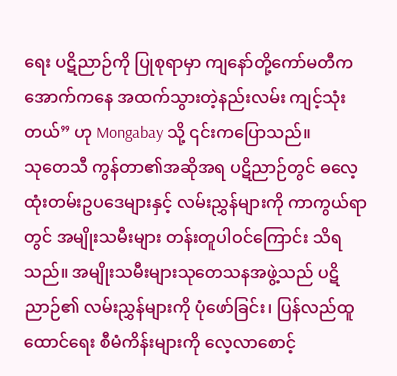ရေး ပဋိညာဉ်ကို ပြုစုရာမှာ ကျနော်တို့ကော်မတီက အောက်ကနေ အထက်သွားတဲ့နည်းလမ်း ကျင့်သုံးတယ်” ဟု Mongabay သို့ ၎င်းကပြောသည်။
သုတေသီ ကွန်တာ၏အဆိုအရ ပဋိညာဉ်တွင် ဓလေ့ထုံးတမ်းဥပဒေများနှင့် လမ်းညွှန်များကို ကာကွယ်ရာတွင် အမျိုးသမီးများ တန်းတူပါဝင်ကြောင်း သိရသည်။ အမျိုးသမီးများသုတေသနအဖွဲ့သည် ပဋိညာဉ်၏ လမ်းညွှန်များကို ပုံဖော်ခြင်း၊ ပြန်လည်ထူထောင်ရေး စီမံကိန်းများကို လေ့လာစောင့်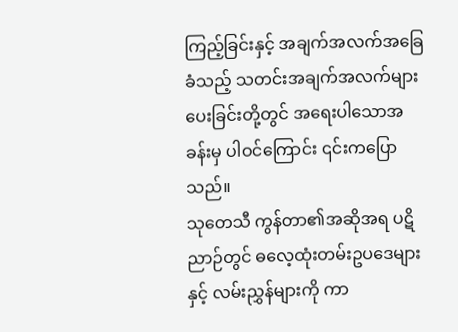ကြည့်ခြင်းနှင့် အချက်အလက်အခြေခံသည့် သတင်းအချက်အလက်များပေးခြင်းတို့တွင် အရေးပါသောအခန်းမှ ပါဝင်ကြောင်း ၎င်းကပြောသည်။
သုတေသီ ကွန်တာ၏အဆိုအရ ပဋိညာဉ်တွင် ဓလေ့ထုံးတမ်းဥပဒေများနှင့် လမ်းညွှန်များကို ကာ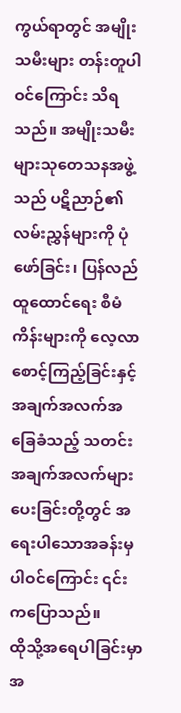ကွယ်ရာတွင် အမျိုးသမီးများ တန်းတူပါဝင်ကြောင်း သိရသည်။ အမျိုးသမီးများသုတေသနအဖွဲ့သည် ပဋိညာဉ်၏ လမ်းညွှန်များကို ပုံဖော်ခြင်း၊ ပြန်လည်ထူထောင်ရေး စီမံကိန်းများကို လေ့လာစောင့်ကြည့်ခြင်းနှင့် အချက်အလက်အခြေခံသည့် သတင်းအချက်အလက်များပေးခြင်းတို့တွင် အရေးပါသောအခန်းမှ ပါဝင်ကြောင်း ၎င်းကပြောသည်။
ထိုသို့အရေပါခြင်းမှာ အ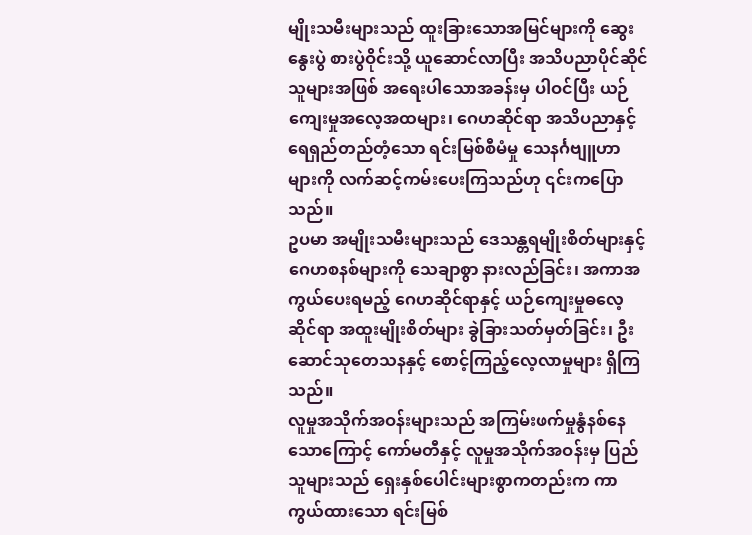မျိုးသမီးများသည် ထူးခြားသောအမြင်များကို ဆွေးနွေးပွဲ စားပွဲဝိုင်းသို့ ယူဆောင်လာပြီး အသိပညာပိုင်ဆိုင်သူများအဖြစ် အရေးပါသောအခန်းမှ ပါဝင်ပြီး ယဉ်ကျေးမှုအလေ့အထများ၊ ဂေဟဆိုင်ရာ အသိပညာနှင့် ရေရှည်တည်တံ့သော ရင်းမြစ်စီမံမှု သေနင်္ဂဗျူဟာများကို လက်ဆင့်ကမ်းပေးကြသည်ဟု ၎င်းကပြောသည်။
ဥပမာ အမျိုးသမီးများသည် ဒေသန္တရမျိုးစိတ်များနှင့် ဂေဟစနစ်များကို သေချာစွာ နားလည်ခြင်း၊ အကာအကွယ်ပေးရမည့် ဂေဟဆိုင်ရာနှင့် ယဉ်ကျေးမှုဓလေ့ဆိုင်ရာ အထူးမျိုးစိတ်များ ခွဲခြားသတ်မှတ်ခြင်း၊ ဦးဆောင်သုတေသနနှင့် စောင့်ကြည့်လေ့လာမှုများ ရှိကြသည်။
လူမှုအသိုက်အဝန်းများသည် အကြမ်းဖက်မှုနွံနစ်နေသောကြောင့် ကော်မတီနှင့် လူမှုအသိုက်အဝန်းမှ ပြည်သူများသည် ရှေးနှစ်ပေါင်းများစွာကတည်းက ကာကွယ်ထားသော ရင်းမြစ်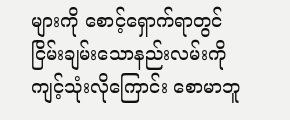များကို စောင့်ရှောက်ရာတွင် ငြိမ်းချမ်းသောနည်းလမ်းကို ကျင့်သုံးလိုကြောင်း စောမာဘူ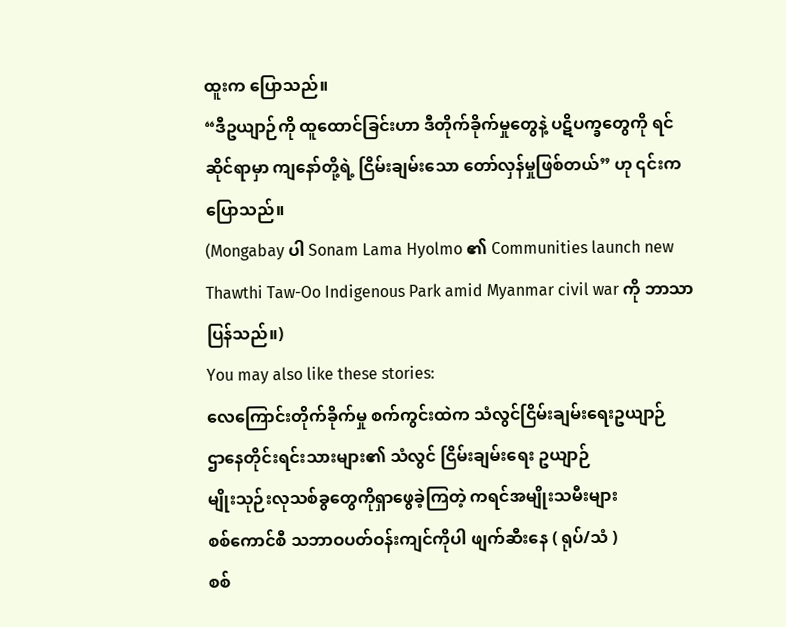ထူးက ပြောသည်။
“ဒီဥယျာဉ်ကို ထူထောင်ခြင်းဟာ ဒီတိုက်ခိုက်မှုတွေနဲ့ ပဋိပက္ခတွေကို ရင်ဆိုင်ရာမှာ ကျနော်တို့ရဲ့ ငြိမ်းချမ်းသော တော်လှန်မှုဖြစ်တယ်” ဟု ၎င်းကပြောသည်။
(Mongabay ပါ Sonam Lama Hyolmo ၏ Communities launch new Thawthi Taw-Oo Indigenous Park amid Myanmar civil war ကို ဘာသာပြန်သည်။)
You may also like these stories:
လေကြောင်းတိုက်ခိုက်မှု စက်ကွင်းထဲက သံလွင်ငြိမ်းချမ်းရေးဥယျာဉ်
ဌာနေတိုင်းရင်းသားများ၏ သံလွင် ငြိမ်းချမ်းရေး ဥယျာဉ်
မျိုးသုဉ်းလုသစ်ခွတွေကိုရှာဖွေခဲ့ကြတဲ့ ကရင်အမျိုးသမီးများ
စစ်ကောင်စီ သဘာဝပတ်ဝန်းကျင်ကိုပါ ဖျက်ဆီးနေ ( ရုပ်/သံ )
စစ်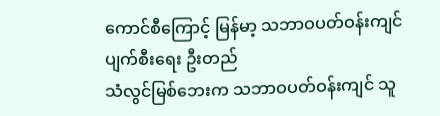ကောင်စီကြောင့် မြန်မာ့ သဘာဝပတ်ဝန်းကျင် ပျက်စီးရေး ဦးတည်
သံလွင်မြစ်ဘေးက သဘာဝပတ်ဝန်းကျင် သူ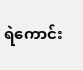ရဲကောင်း